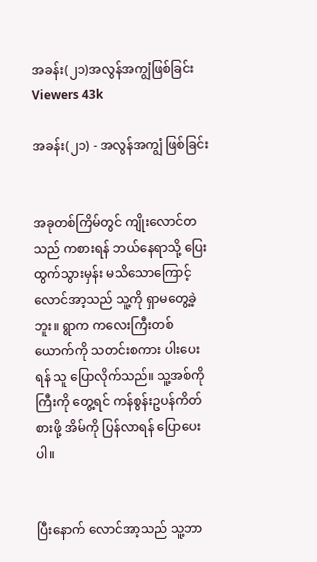အခန်း(၂၁)အလွန်အကျွံဖြစ်ခြင်း
Viewers 43k

အခန်း(၂၁) - အလွန်အကျွံ ဖြစ်ခြင်း


အခုတစ်ကြိမ်တွင် ကျိုးလောင်တသည် ကစားရန် ဘယ်နေရာသို့ ပြေးထွက်သွားမှန်း မသိသောကြောင့် လောင်အာ့သည် သူ့ကို ရှာမတွေ့ခဲ့ဘူး။ ရွာက ကလေးကြီးတစ်ယောက်ကို သတင်းစကား ပါးပေးရန် သူ ပြောလိုက်သည်။ သူ့အစ်ကိုကြီးကို တွေ့ရင် ကန်စွန်းဥပန်ကိတ် စားဖို့ အိမ်ကို ပြန်လာရန် ပြောပေးပါ။


ပြီးနောက် လောင်အာ့သည် သူ့ဘာ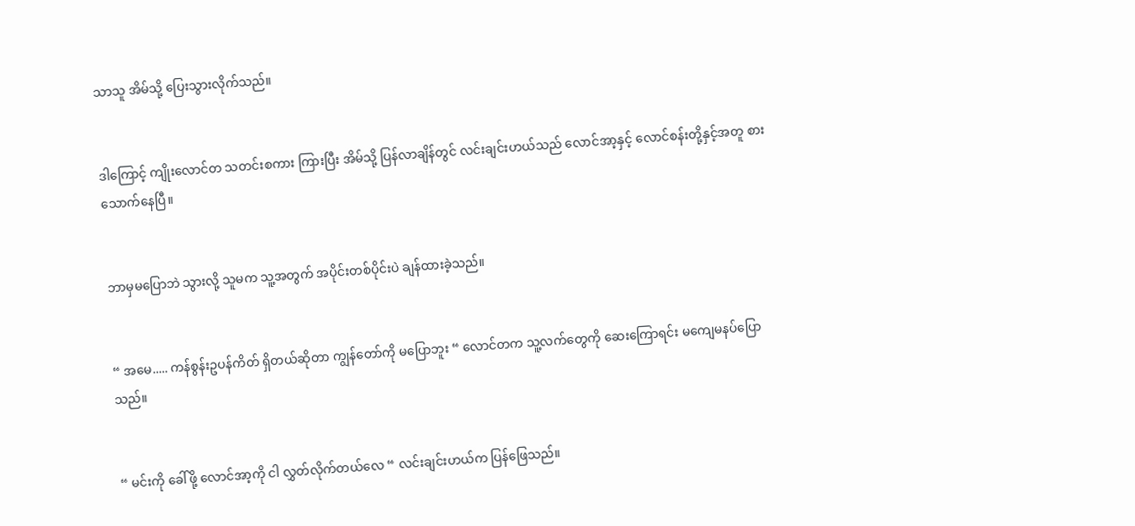သာသူ အိမ်သို့ ပြေးသွားလိုက်သည်။


ဒါကြောင့် ကျိုးလောင်တ သတင်းစကား ကြားပြီး အိမ်သို့ ပြန်လာချိန်တွင် လင်းချင်းဟယ်သည် လောင်အာ့နှင့် လောင်စန်းတို့နှင့်အတူ စားသောက်နေပြီ။


ဘာမှမပြောဘဲ သွားလို့ သူမက သူ့အတွက် အပိုင်းတစ်ပိုင်းပဲ ချန်ထားခဲ့သည်။


“ အမေ..... ကန်စွန်းဥပန်ကိတ် ရှိတယ်ဆိုတာ ကျွန်တော်ကို မပြောဘူး “ လောင်တက သူ့လက်တွေကို ဆေးကြောရင်း မကျေမနပ်ပြောသည်။


“ မင်းကို ခေါ်ဖို့ လောင်အာ့ကို ငါ လွှတ်လိုက်တယ်လေ “ လင်းချင်းဟယ်က ပြန်ဖြေသည်။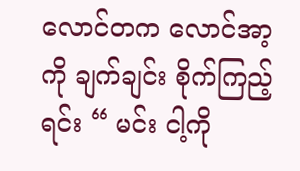လောင်တက လောင်အာ့ကို ချက်ချင်း စိုက်ကြည့်ရင်း “ မင်း ငါ့ကို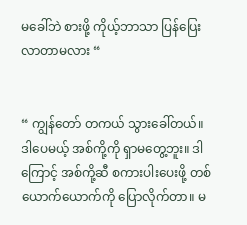မခေါ်ဘဲ စားဖို့ ကိုယ့်ဘာသာ ပြန်ပြေးလာတာမလား “


“ ကျွန်တော် တကယ် သွားခေါ်တယ်။ ဒါပေမယ့် အစ်ကို့ကို ရှာမတွေ့ဘူး။ ဒါကြောင့် အစ်ကို့ဆီ စကားပါးပေးဖို့ တစ်ယောက်ယောက်ကို ပြောလိုက်တာ။ မ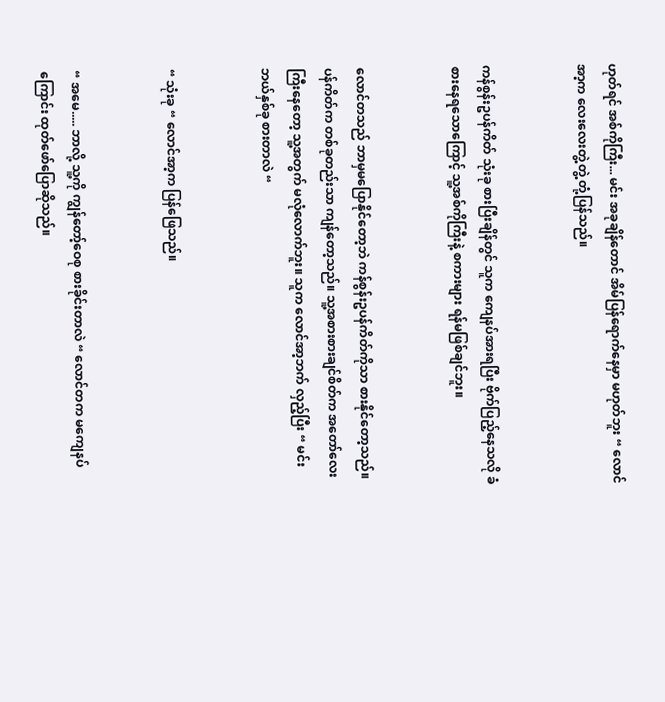ဟုတ်ရင် အစ်ကိုကြီး... မင်း အခုချိန်တောင် အိမ်ပြန်ရောက်နေမှာ မဟုတ်ဘူး “ လောင်အာ့က လေးလေးတွဲ့တွဲ့ တုံ့ပြန်သည်။


ကန်စွန်းဥပန်ကိတ် သုံးခု စားပြီးချိန်တွင် သူက ကျေနပ်အားရပြီး ဗိုက်ပြည့်နေသလို ခံစားနေရသောကြောင့် သူ့အစ်ကိုကြီးနဲ့ စကားများ ရန်မဖြစ်ချင်ဘူး။


လောင်တသည် ဘာမှမပြောနိုင်တော့ဘဲ ကန်စွန်းဥပန်ကိတ်ကိုသာ စားနိုင်တော့သည်။ ပန်ကိတ်က တစ်ခုတည်းသာ ကျန်တော့သည်။ သူ့အစားစားချင်စိတ်က အတော်လေးကြီးနေတော့ သူ့အတွက် မလုံလောက်ဘူး။ သူက လောင်အာ့ဘက် လှည့်ပြီး “ မင်း ဘယ်နှစ်ခု စားတာလဲ “


“ သုံးခု “ လောင်အာ့က ပြန်ဖြေသည်။


“ အမေ..... ဘာလို့ သူ့ကို ကျွန်တော့်ဝေစု စားခိုင်းတာလဲ “ လောင်တက မကျေနပ်ကြောင်း ထုတ်ဖော်ပြောဆိုသည်။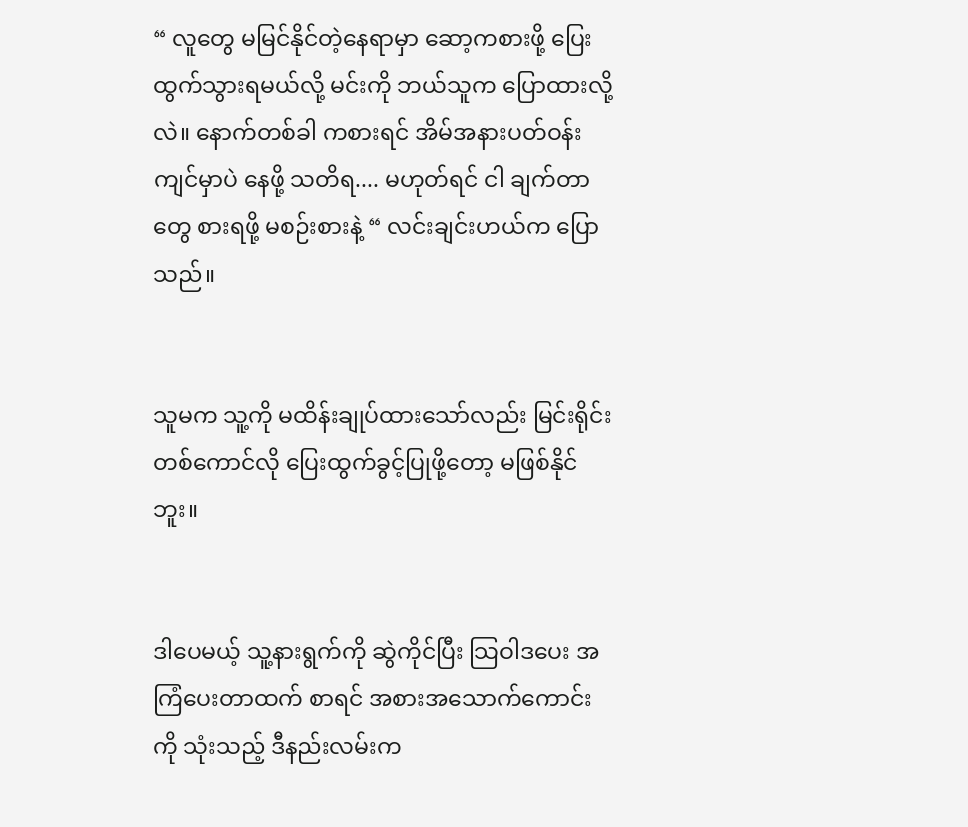“ လူတွေ မမြင်နိုင်တဲ့နေရာမှာ ဆော့ကစားဖို့ ပြေးထွက်သွားရမယ်လို့ မင်းကို ဘယ်သူက ပြောထားလို့လဲ။ နောက်တစ်ခါ ကစားရင် အိမ်အနားပတ်ဝန်းကျင်မှာပဲ နေဖို့ သတိရ.... မဟုတ်ရင် ငါ ချက်တာတွေ စားရဖို့ မစဉ်းစားနဲ့ “ လင်းချင်းဟယ်က ပြောသည်။


သူမက သူ့ကို မထိန်းချုပ်ထားသော်လည်း မြင်းရိုင်းတစ်ကောင်လို ပြေးထွက်ခွင့်ပြုဖို့တော့ မဖြစ်နိုင်ဘူး။


ဒါပေမယ့် သူ့နားရွက်ကို ဆွဲကိုင်ပြီး သြဝါဒပေး အကြံပေးတာထက် စာရင် အစားအသောက်ကောင်းကို သုံးသည့် ဒီနည်းလမ်းက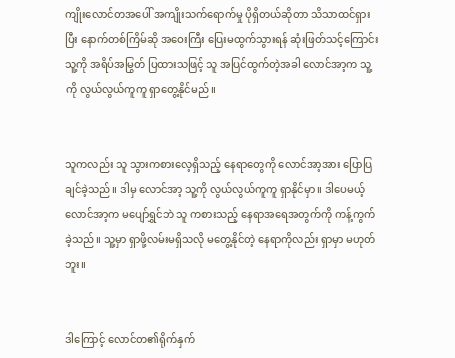ကျိုးလောင်တအပေါ် အကျိုးသက်ရောက်မှု ပိုရှိတယ်ဆိုတာ သိသာထင်ရှားပြီး နောက်တစ်ကြိမ်ဆို အဝေးကြီး ပြေးမထွက်သွားရန် ဆုံးဖြတ်သင့်ကြောင်း သူ့ကို အရိပ်အမြွတ် ပြထားသဖြင့် သူ အပြင်ထွက်တဲ့အခါ လောင်အာ့က သူ့ကို လွယ်လွယ်ကူကူ ရှာတွေ့နိုင်မည်။


သူကလည်း သူ သွားကစားလေ့ရှိသည့် နေရာတွေကို လောင်အာ့အား ပြောပြချင်ခဲ့သည်။ ဒါမှ လောင်အာ့ သူ့ကို လွယ်လွယ်ကူကူ ရှာနိုင်မှာ။ ဒါပေမယ့် လောင်အာ့က မပျော်ရွှင်ဘဲ သူ ကစားသည့် နေရာအရေအတွက်ကို ကန့်ကွက်ခဲ့သည်။ သူ့မှာ ရှာဖို့လမ်းမရှိသလို မတွေ့နိုင်တဲ့ နေရာကိုလည်း ရှာမှာ မဟုတ်ဘူး။


ဒါကြောင့် လောင်တ၏ရိုက်နှက်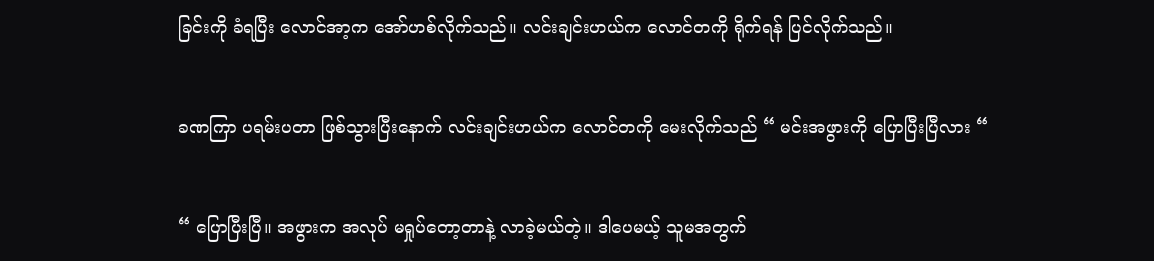ခြင်းကို ခံရပြီး လောင်အာ့က အော်ဟစ်လိုက်သည်။ လင်းချင်းဟယ်က လောင်တကို ရိုက်ရန် ပြင်လိုက်သည်။


ခဏကြာ ပရမ်းပတာ ဖြစ်သွားပြီးနောက် လင်းချင်းဟယ်က လောင်တကို မေးလိုက်သည် “ မင်းအဖွားကို ပြောပြီးပြီလား “


“ ပြောပြီးပြီ။ အဖွားက အလုပ် မရှုပ်တော့တာနဲ့ လာခဲ့မယ်တဲ့။ ဒါပေမယ့် သူမအတွက်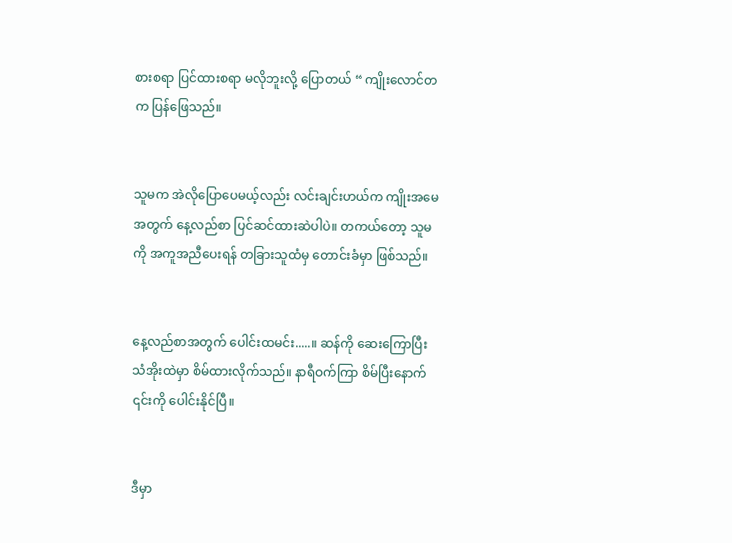စားစရာ ပြင်ထားစရာ မလိုဘူးလို့ ပြောတယ် “ ကျိုးလောင်တက ပြန်ဖြေသည်။


သူမက အဲလိုပြောပေမယ့်လည်း လင်းချင်းဟယ်က ကျိုးအမေအတွက် နေ့လည်စာ ပြင်ဆင်ထားဆဲပါပဲ။ တကယ်တော့ သူမကို အကူအညီပေးရန် တခြားသူထံမှ တောင်းခံမှာ ဖြစ်သည်။


နေ့လည်စာအတွက် ပေါင်းထမင်း.....။ ဆန်ကို ဆေးကြောပြီး သံအိုးထဲမှာ စိမ်ထားလိုက်သည်။ နာရီဝက်ကြာ စိမ်ပြီးနောက် ၎င်းကို ပေါင်းနိုင်ပြီ။


ဒီမှာ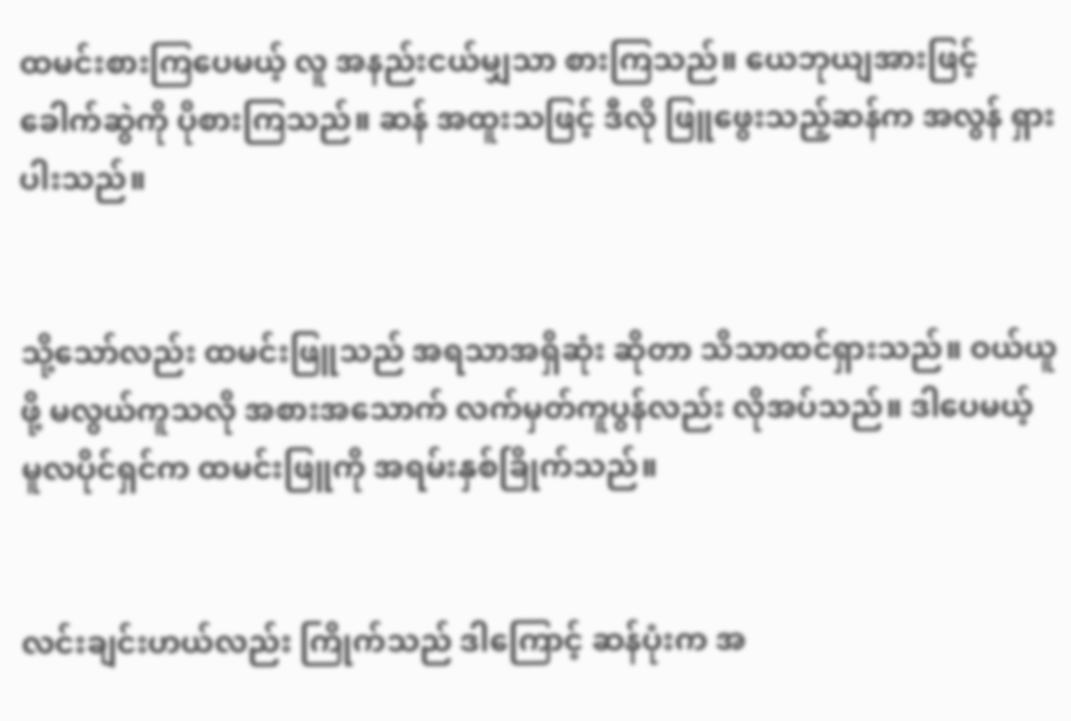ထမင်းစားကြပေမယ့် လူ အနည်းငယ်မျှသာ စားကြသည်။ ယေဘုယျအားဖြင့် ခေါက်ဆွဲကို ပိုစားကြသည်။ ဆန် အထူးသဖြင့် ဒီလို ဖြူဖွေးသည့်ဆန်က အလွန် ရှားပါးသည်။


သို့သော်လည်း ထမင်းဖြူသည် အရသာအရှိဆုံး ဆိုတာ သိသာထင်ရှားသည်။ ဝယ်ယူဖို့ မလွယ်ကူသလို အစားအသောက် လက်မှတ်ကူပွန်လည်း လိုအပ်သည်။ ဒါပေမယ့် မူလပိုင်ရှင်က ထမင်းဖြူကို အရမ်းနှစ်ခြိုက်သည်။


လင်းချင်းဟယ်လည်း ကြိုက်သည် ဒါကြောင့် ဆန်ပုံးက အ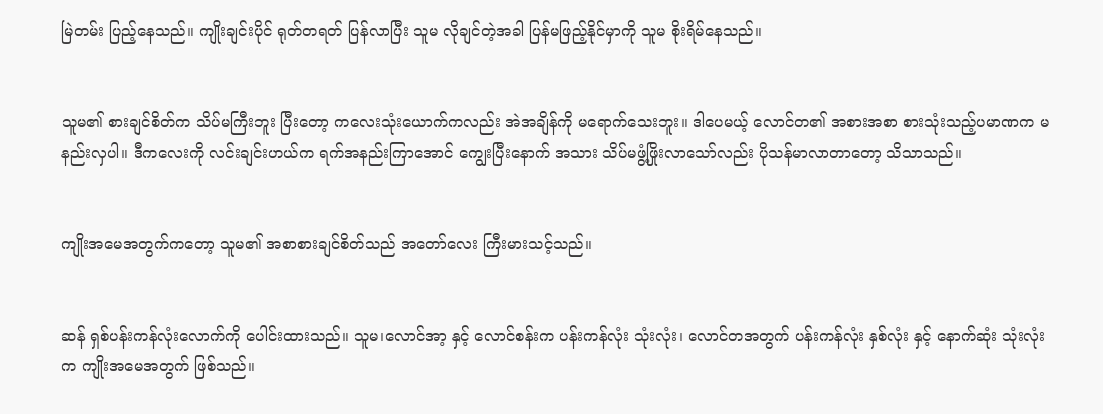မြဲတမ်း ပြည့်နေသည်။ ကျိုးချင်းပိုင် ရုတ်တရတ် ပြန်လာပြီး သူမ လိုချင်တဲ့အခါ ပြန်မဖြည့်နိုင်မှာကို သူမ စိုးရိမ်နေသည်။


သူမ၏ စားချင်စိတ်က သိပ်မကြီးဘူး ပြီးတော့ ကလေးသုံးယောက်ကလည်း အဲအချိန်ကို မရောက်သေးဘူး။ ဒါပေမယ့် လောင်တ၏ အစားအစာ စားသုံးသည့်ပမာဏက မနည်းလှပါ။ ဒီကလေးကို လင်းချင်းဟယ်က ရက်အနည်းကြာအောင် ကျွေးပြီးနောက် အသား သိပ်မဖွံ့ဖြိုးလာသော်လည်း ပိုသန်မာလာတာတော့ သိသာသည်။


ကျိုးအမေအတွက်ကတော့ သူမ၏ အစာစားချင်စိတ်သည် အတော်လေး ကြီးမားသင့်သည်။


ဆန် ရှစ်ပန်းကန်လုံးလောက်ကို ပေါင်းထားသည်။ သူမ၊လောင်အာ့ နှင့် လောင်စန်းက ပန်းကန်လုံး သုံးလုံး၊ လောင်တအတွက် ပန်းကန်လုံး နှစ်လုံး နှင့် နောက်ဆုံး သုံးလုံးက ကျိုးအမေအတွက် ဖြစ်သည်။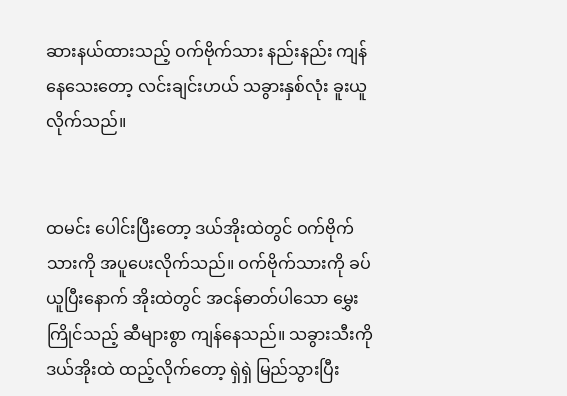ဆားနယ်ထားသည့် ဝက်ဗိုက်သား နည်းနည်း ကျန်နေသေးတော့ လင်းချင်းဟယ် သခွားနှစ်လုံး ခူးယူလိုက်သည်။


ထမင်း ပေါင်းပြီးတော့ ဒယ်အိုးထဲတွင် ဝက်ဗိုက်သားကို အပူပေးလိုက်သည်။ ဝက်ဗိုက်သားကို ခပ်ယူပြီးနောက် အိုးထဲတွင် အငန်ဓာတ်ပါသော မွှေးကြိုင်သည့် ဆီများစွာ ကျန်နေသည်။ သခွားသီးကို ဒယ်အိုးထဲ ထည့်လိုက်တော့ ရှဲရှဲ မြည်သွားပြီး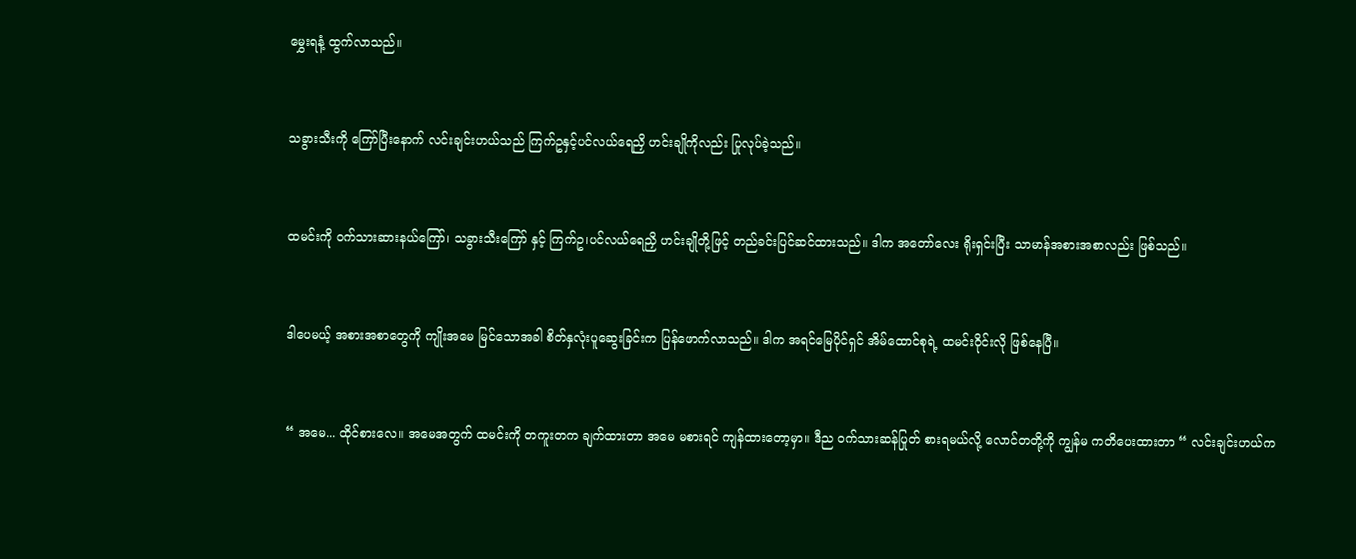မွှေးရနံ့ ထွက်လာသည်။


သခွားသီးကို ကြော်ပြီးနောက် လင်းချင်းဟယ်သည် ကြက်ဥနှင့်ပင်လယ်ရေညှိ ဟင်းချိုကိုလည်း ပြုလုပ်ခဲ့သည်။


ထမင်းကို ဝက်သားဆားနယ်ကြော်၊ သခွားသီးကြော် နှင့် ကြက်ဥ၊ပင်လယ်ရေညှိ ဟင်းချိုတို့ဖြင့် တည်ခင်းပြင်ဆင်ထားသည်။ ဒါက အတော်လေး ရိုးရှင်းပြီး သာမာန်အစားအစာလည်း ဖြစ်သည်။


ဒါပေမယ့် အစားအစာတွေကို ကျိုးအမေ မြင်သောအခါ စိတ်နှလုံးပူဆွေးခြင်းက ပြန်ဖောက်လာသည်။ ဒါက အရင်မြေပိုင်ရှင် အိမ်ထောင်စုရဲ့ ထမင်းဝိုင်းလို ဖြစ်နေပြီ။


“ အမေ... ထိုင်စားလေ။ အမေအတွက် ထမင်းကို တကူးတက ချက်ထားတာ အမေ မစားရင် ကျန်ထားတော့မှာ။ ဒီည ဝက်သားဆန်ပြုတ် စားရမယ်လို့ လောင်တတို့ကို ကျွန်မ ကတိပေးထားတာ “ လင်းချင်းဟယ်က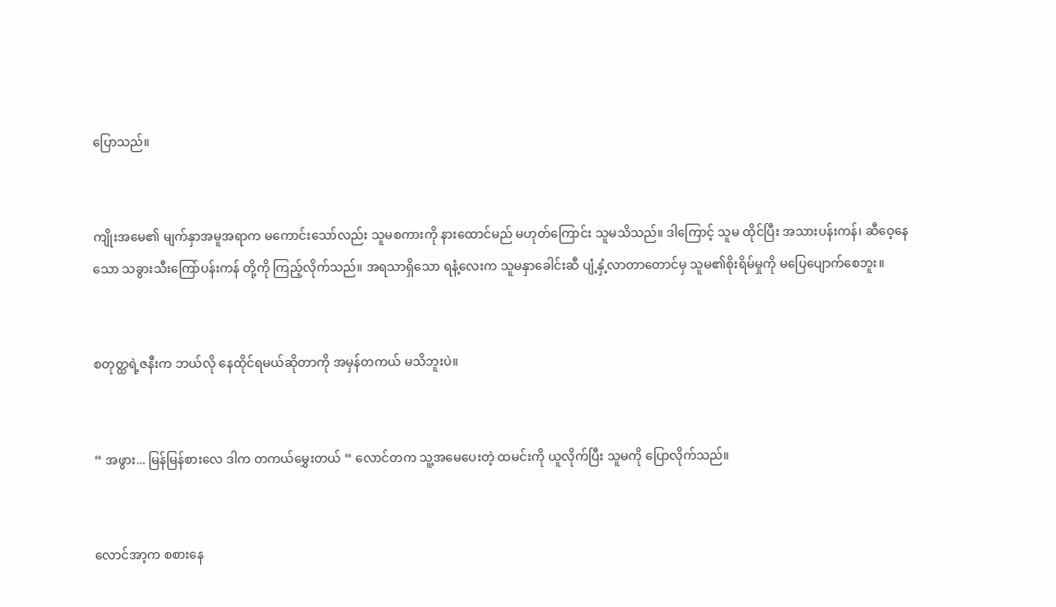ပြောသည်။


ကျိုးအမေ၏ မျက်နှာအမူအရာက မကောင်းသော်လည်း သူမစကားကို နားထောင်မည် မဟုတ်ကြောင်း သူမသိသည်။ ဒါကြောင့် သူမ ထိုင်ပြီး အသားပန်းကန်၊ ဆီဝေ့နေသော သခွားသီးကြော်ပန်းကန် တို့ကို ကြည့်လိုက်သည်။ အရသာရှိသော ရနံ့လေးက သူမနှာခေါင်းဆီ ပျံ့နှံ့လာတာတောင်မှ သူမ၏စိုးရိမ်မှုကို မပြေပျောက်စေဘူး။


စတုတ္ထရဲ့ဇနီးက ဘယ်လို နေထိုင်ရမယ်ဆိုတာကို အမှန်တကယ် မသိဘူးပဲ။


“ အဖွား... မြန်မြန်စားလေ ဒါက တကယ်မွှေးတယ် “ လောင်တက သူ့အမေပေးတဲ့ ထမင်းကို ယူလိုက်ပြီး သူမကို ပြောလိုက်သည်။


လောင်အာ့က စစားနေ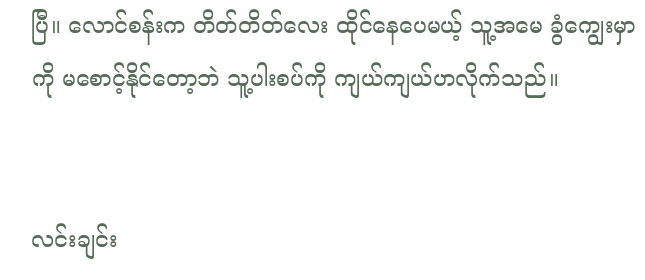ပြီ။ လောင်စန်းက တိတ်တိတ်လေး ထိုင်နေပေမယ့် သူ့အမေ ခွံကျွေးမှာကို မစောင့်နိုင်တော့ဘဲ သူ့ပါးစပ်ကို ကျယ်ကျယ်ဟလိုက်သည်။


လင်းချင်း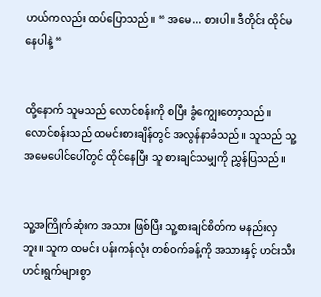ဟယ်ကလည်း ထပ်ပြောသည်။ “ အမေ... စားပါ။ ဒီတိုင်း ထိုင်မနေပါနဲ့ “


ထို့နောက် သူမသည် လောင်စန်းကို စပြီး ခွံကျွေးတော့သည်။ လောင်စန်းသည် ထမင်းစားချိန်တွင် အလွန်နာခံသည်။ သူသည် သူ့အမေပေါင်ပေါ်တွင် ထိုင်နေပြီး သူ စားချင်သမျှကို ညွှန်ပြသည်။


သူ့အကြိုက်ဆုံးက အသား ဖြစ်ပြီး သူ့စားချင်စိတ်က မနည်းလှဘူး။ သူက ထမင်း ပန်းကန်လုံး တစ်ဝက်ခန့်ကို အသားနှင့် ဟင်းသီးဟင်းရွက်များစွာ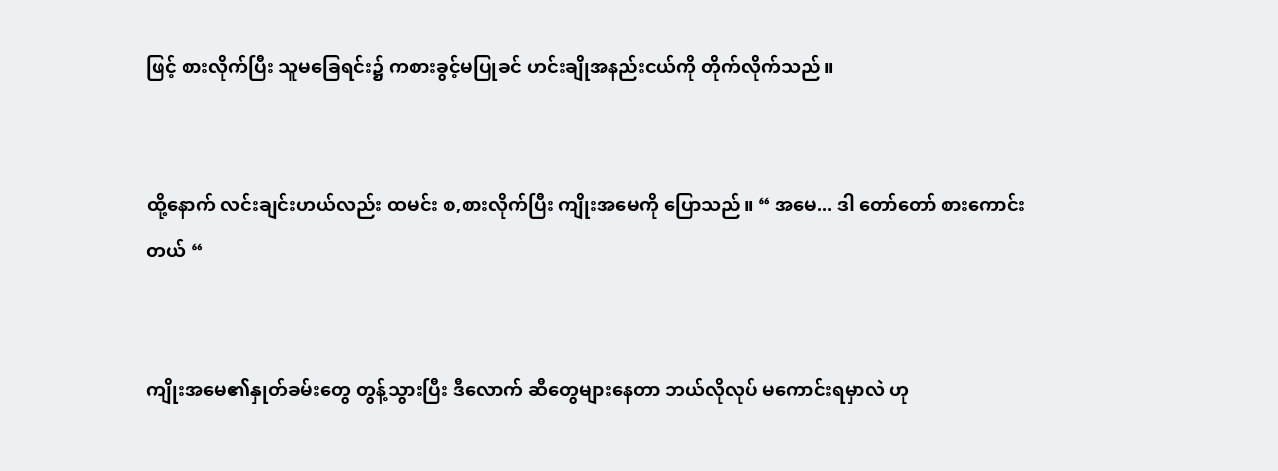ဖြင့် စားလိုက်ပြီး သူမခြေရင်း၌ ကစားခွင့်မပြုခင် ဟင်းချိုအနည်းငယ်ကို တိုက်လိုက်သည်။


ထို့နောက် လင်းချင်းဟယ်လည်း ထမင်း စ,စားလိုက်ပြီး ကျိုးအမေကို ပြောသည်။ “ အမေ... ဒါ တော်တော် စားကောင်းတယ် “


ကျိုးအမေ၏နှုတ်ခမ်းတွေ တွန့်သွားပြီး ဒီလောက် ဆီတွေများနေတာ ဘယ်လိုလုပ် မကောင်းရမှာလဲ ဟု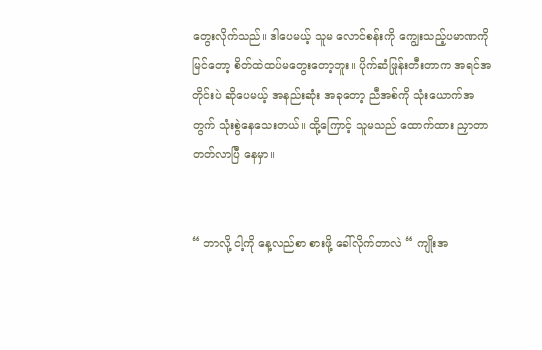တွေးလိုက်သည်။ ဒါပေမယ့် သူမ လောင်စန်းကို ကျွေးသည့်ပမာဏကို မြင်တော့ စိတ်ထဲထပ်မတွေးတော့ဘူး။ ပိုက်ဆံဖြုန်းတီးတာက အရင်အတိုင်းပဲ ဆိုပေမယ့် အနည်းဆုံး အခုတော့ ညီအစ်ကို သုံးယောက်အတွက် သုံးစွဲနေသေးတယ်။ ထို့ကြောင့် သူမသည် ထောက်ထား ညှာတာတတ်လာပြီ နေမှာ။


“ ဘာလို့ ငါ့ကို နေ့လည်စာ စားဖို့ ခေါ်လိုက်တာလဲ “ ကျိုးအ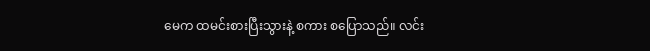မေက ထမင်းစားပြီးသွားနဲ့ စကား စပြောသည်။ လင်း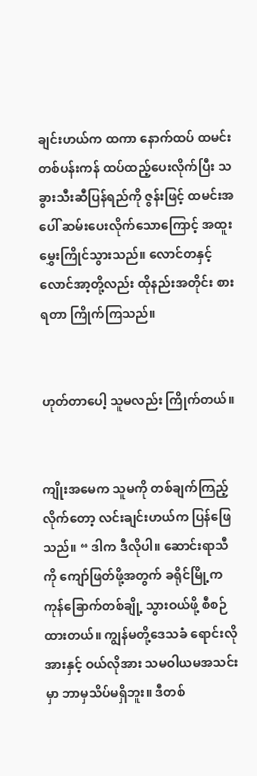ချင်းဟယ်က ထကာ နောက်ထပ် ထမင်းတစ်ပန်းကန် ထပ်ထည့်ပေးလိုက်ပြီး သခွားသီးဆီပြန်ရည်ကို ဇွန်းဖြင့် ထမင်းအပေါ် ဆမ်းပေးလိုက်သောကြောင့် အထူးမွှေးကြိုင်သွားသည်။ လောင်တနှင့် လောင်အာ့တို့လည်း ထိုနည်းအတိုင်း စားရတာ ကြိုက်ကြသည်။


ဟုတ်တာပေါ့ သူမလည်း ကြိုက်တယ်။


ကျိုးအမေက သူမကို တစ်ချက်ကြည့်လိုက်တော့ လင်းချင်းဟယ်က ပြန်ဖြေသည်။ “ ဒါက ဒီလိုပါ။ ဆောင်းရာသီကို ကျော်ဖြတ်ဖို့အတွက် ခရိုင်မြို့က ကုန်ခြောက်တစ်ချို့ သွားဝယ်ဖို့ စီစဉ်ထားတယ်။ ကျွန်မတို့ဒေသခံ ရောင်းလိုအားနှင့် ဝယ်လိုအား သမဝါယမအသင်းမှာ ဘာမှသိပ်မရှိဘူး။ ဒီတစ်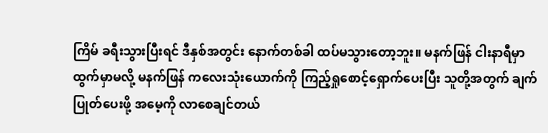ကြိမ် ခရီးသွားပြီးရင် ဒီနှစ်အတွင်း နောက်တစ်ခါ ထပ်မသွားတော့ဘူး။ မနက်ဖြန် ငါးနာရီမှာ ထွက်မှာမလို့ မနက်ဖြန် ကလေးသုံးယောက်ကို ကြည့်ရှုစောင့်ရှောက်ပေးပြီး သူတို့အတွက် ချက်ပြုတ်ပေးဖို့ အမေ့ကို လာစေချင်တယ်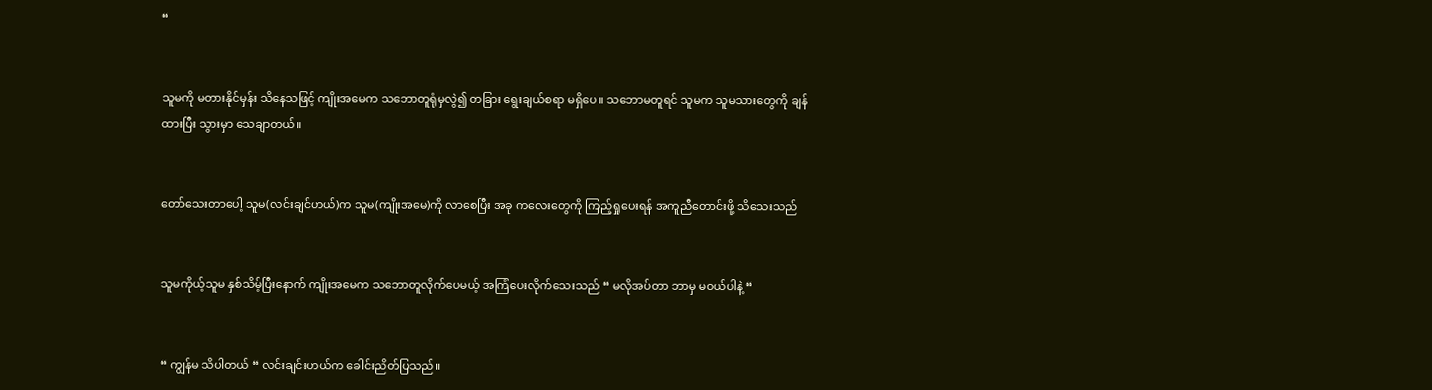“


သူမကို မတားနိုင်မှန်း သိနေသဖြင့် ကျိုးအမေက သဘောတူရုံမှလွဲ၍ တခြား ရွေးချယ်စရာ မရှိပေ။ သဘောမတူရင် သူမက သူမသားတွေကို ချန်ထားပြီး သွားမှာ သေချာတယ်။


တော်သေးတာပေါ့ သူမ(လင်းချင်ဟယ်)က သူမ(ကျိုးအမေ)ကို လာစေပြီး အခု ကလေးတွေကို ကြည့်ရှုပေးရန် အကူညီတောင်းဖို့ သိသေးသည်


သူမကိုယ့်သူမ နှစ်သိမ့်ပြီးနောက် ကျိုးအမေက သဘောတူလိုက်ပေမယ့် အကြံပေးလိုက်သေးသည် “ မလိုအပ်တာ ဘာမှ မဝယ်ပါနဲ့ “


“ ကျွန်မ သိပါတယ် “ လင်းချင်းဟယ်က ခေါင်းညိတ်ပြသည်။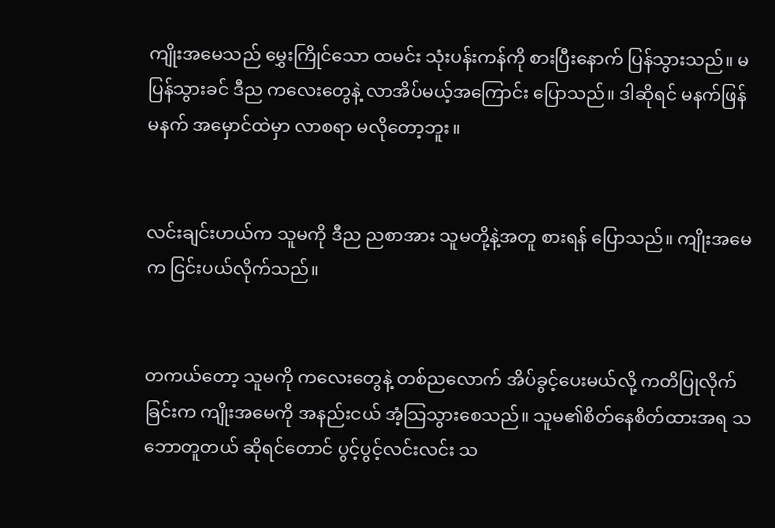ကျိုးအမေသည် မွှေးကြိုင်သော ထမင်း သုံးပန်းကန်ကို စားပြီးနောက် ပြန်သွားသည်။ မပြန်သွားခင် ဒီည ကလေးတွေနဲ့ လာအိပ်မယ့်အကြောင်း ပြောသည်။ ဒါဆိုရင် မနက်ဖြန်မနက် အမှောင်ထဲမှာ လာစရာ မလိုတော့ဘူး။


လင်းချင်းဟယ်က သူမကို ဒီည ညစာအား သူမတို့နဲ့အတူ စားရန် ပြောသည်။ ကျိုးအမေက ငြင်းပယ်လိုက်သည်။


တကယ်တော့ သူမကို ကလေးတွေနဲ့ တစ်ညလောက် အိပ်ခွင့်ပေးမယ်လို့ ကတိပြုလိုက်ခြင်းက ကျိုးအမေကို အနည်းငယ် အံ့သြသွားစေသည်။ သူမ၏စိတ်နေစိတ်ထားအရ သဘောတူတယ် ဆိုရင်တောင် ပွင့်ပွင့်လင်းလင်း သ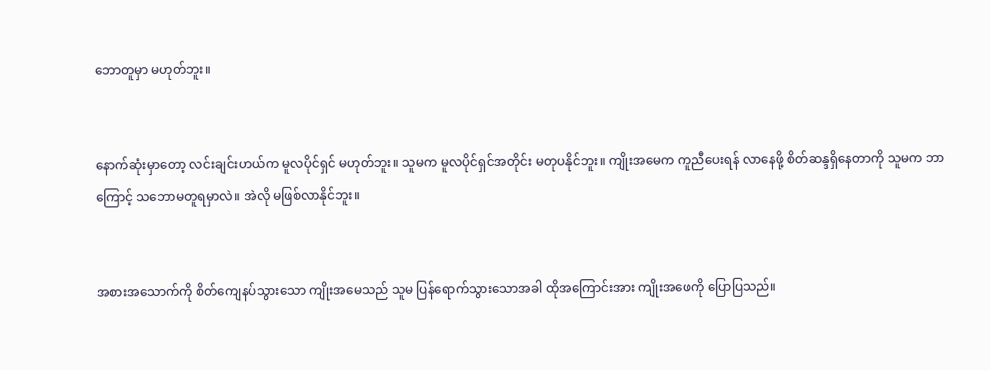ဘောတူမှာ မဟုတ်ဘူး။


နောက်ဆုံးမှာတော့ လင်းချင်းဟယ်က မူလပိုင်ရှင် မဟုတ်ဘူး။ သူမက မူလပိုင်ရှင်အတိုင်း မတုပနိုင်ဘူး။ ကျိုးအမေက ကူညီပေးရန် လာနေဖို့ စိတ်ဆန္ဒရှိနေတာကို သူမက ဘာကြောင့် သဘောမတူရမှာလဲ။ အဲလို မဖြစ်လာနိုင်ဘူး။


အစားအသောက်ကို စိတ်ကျေနပ်သွားသော ကျိုးအမေသည် သူမ ပြန်ရောက်သွားသောအခါ ထိုအကြောင်းအား ကျိုးအဖေကို ပြောပြသည်။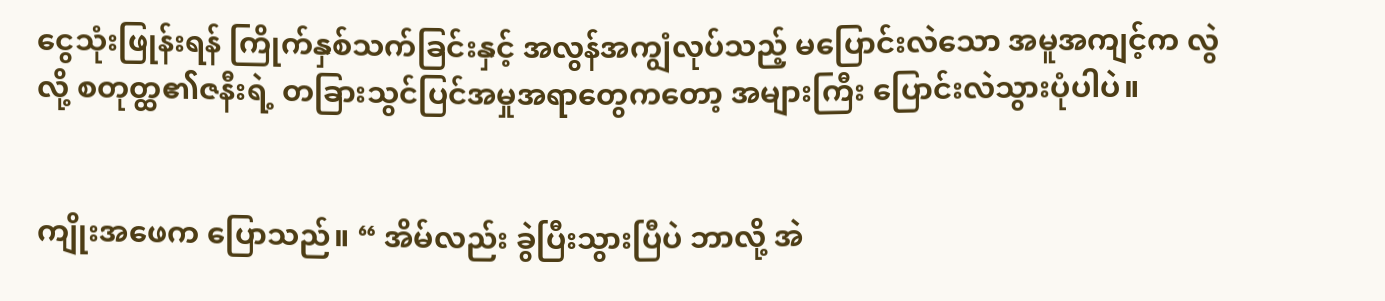ငွေသုံးဖြုန်းရန် ကြိုက်နှစ်သက်ခြင်းနှင့် အလွန်အကျွံလုပ်သည့် မပြောင်းလဲသော အမူအကျင့်က လွဲလို့ စတုတ္ထ၏ဇနီးရဲ့ တခြားသွင်ပြင်အမှုအရာတွေကတော့ အများကြီး ပြောင်းလဲသွားပုံပါပဲ။


ကျိုးအဖေက ပြောသည်။ “ အိမ်လည်း ခွဲပြီးသွားပြီပဲ ဘာလို့ အဲ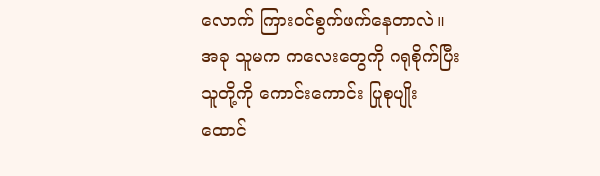လောက် ကြားဝင်စွက်ဖက်နေတာလဲ။ အခု သူမက ကလေးတွေကို ဂရုစိုက်ပြီး သူတို့ကို ကောင်းကောင်း ပြုစုပျိုးထောင်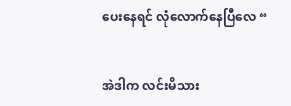ပေးနေရင် လုံလောက်နေပြီလေ “


အဲဒါက လင်းမိသား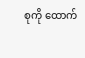စုကို ထောက်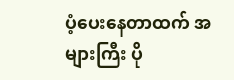ပံ့ပေးနေတာထက် အများကြီး ပို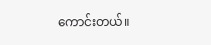ကောင်းတယ်။